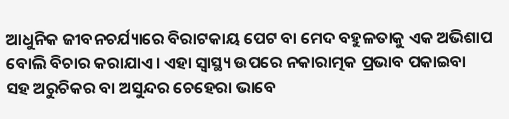ଆଧୁନିକ ଜୀବନଚର୍ଯ୍ୟାରେ ବିରାଟକାୟ ପେଟ ବା ମେଦ ବହୁଳତାକୁ ଏକ ଅଭିଶାପ ବୋଲି ବିଚାର କରାଯାଏ। ଏହା ସ୍ବାସ୍ଥ୍ୟ ଉପରେ ନକାରାତ୍ମକ ପ୍ରଭାବ ପକାଇବା ସହ ଅରୁଚିକର ବା ଅସୁନ୍ଦର ଚେହେରା ଭାବେ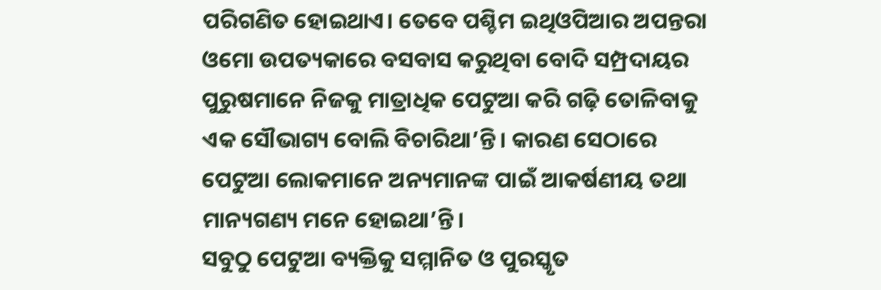ପରିଗଣିତ ହୋଇଥାଏ। ତେବେ ପଶ୍ଚିମ ଇଥିଓପିଆର ଅପନ୍ତରା ଓମୋ ଉପତ୍ୟକାରେ ବସବାସ କରୁଥିବା ବୋଦି ସମ୍ପ୍ରଦାୟର ପୁରୁଷମାନେ ନିଜକୁ ମାତ୍ରାଧିକ ପେଟୁଆ କରି ଗଢ଼ି ତୋଳିବାକୁ ଏକ ସୌଭାଗ୍ୟ ବୋଲି ବିଚାରିଥା’ନ୍ତି। କାରଣ ସେଠାରେ ପେଟୁଆ ଲୋକମାନେ ଅନ୍ୟମାନଙ୍କ ପାଇଁ ଆକର୍ଷଣୀୟ ତଥା ମାନ୍ୟଗଣ୍ୟ ମନେ ହୋଇଥା’ନ୍ତି।
ସବୁଠୁ ପେଟୁଆ ବ୍ୟକ୍ତିକୁ ସମ୍ମାନିତ ଓ ପୁରସ୍କୃତ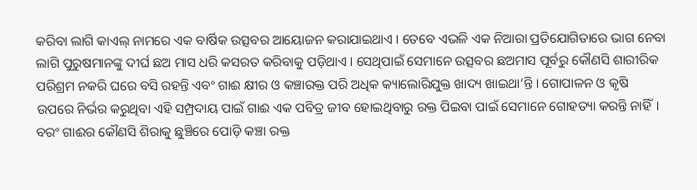କରିବା ଲାଗି କାଏଲ୍ ନାମରେ ଏକ ବାର୍ଷିକ ଉତ୍ସବର ଆୟୋଜନ କରାଯାଇଥାଏ। ତେବେ ଏଭଳି ଏକ ନିଆରା ପ୍ରତିଯୋଗିତାରେ ଭାଗ ନେବା ଲାଗି ପୁରୁଷମାନଙ୍କୁ ଦୀର୍ଘ ଛଅ ମାସ ଧରି କସରତ କରିବାକୁ ପଡ଼ିଥାଏ। ସେଥିପାଇଁ ସେମାନେ ଉତ୍ସବର ଛଅମାସ ପୂର୍ବରୁ କୌଣସି ଶାରୀରିକ ପରିଶ୍ରମ ନକରି ଘରେ ବସି ରହନ୍ତି ଏବଂ ଗାଈ କ୍ଷୀର ଓ କଞ୍ଚାରକ୍ତ ପରି ଅଧିକ କ୍ୟାଲୋରିଯୁକ୍ତ ଖାଦ୍ୟ ଖାଇଥା’ନ୍ତି। ଗୋପାଳନ ଓ କୃଷି ଉପରେ ନିର୍ଭର କରୁଥିବା ଏହି ସମ୍ପ୍ରଦାୟ ପାଇଁ ଗାଈ ଏକ ପବିତ୍ର ଜୀବ ହୋଇଥିବାରୁ ରକ୍ତ ପିଇବା ପାଇଁ ସେମାନେ ଗୋହତ୍ୟା କରନ୍ତି ନାହିଁ। ବରଂ ଗାଈର କୌଣସି ଶିରାକୁ ଛୁଞ୍ଚିରେ ପୋଡ଼ି କଞ୍ଚା ରକ୍ତ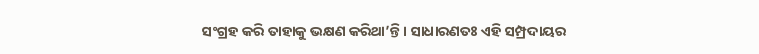ସଂଗ୍ରହ କରି ତାହାକୁ ଭକ୍ଷଣ କରିଥା’ନ୍ତି। ସାଧାରଣତଃ ଏହି ସମ୍ପ୍ରଦାୟର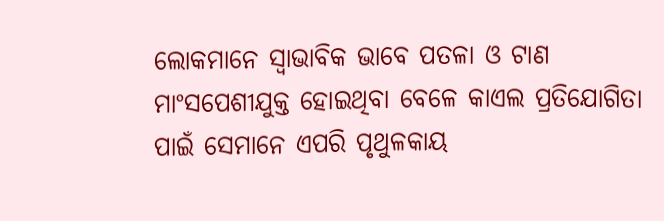ଲୋକମାନେ ସ୍ବାଭାବିକ ଭାବେ ପତଳା ଓ ଟାଣ ମାଂସପେଶୀଯୁକ୍ତ ହୋଇଥିବା ବେଳେ କାଏଲ ପ୍ରତିଯୋଗିତା ପାଇଁ ସେମାନେ ଏପରି ପୃଥୁଳକାୟ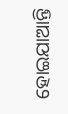ହୋଇଯାଆନ୍ତି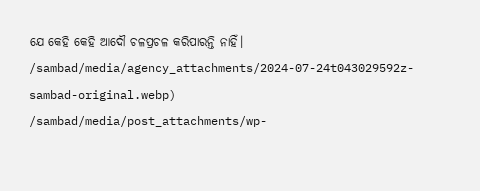ଯେ କେହି କେହି ଆଦୌ ଚଳପ୍ରଚଳ କରିପାରନ୍ତି ନାହିଁ।
/sambad/media/agency_attachments/2024-07-24t043029592z-sambad-original.webp)
/sambad/media/post_attachments/wp-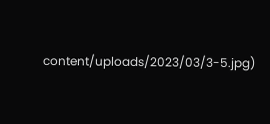content/uploads/2023/03/3-5.jpg)